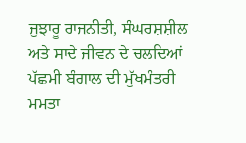ਜੁਝਾਰੂ ਰਾਜਨੀਤੀ, ਸੰਘਰਸ਼ਸ਼ੀਲ ਅਤੇ ਸਾਦੇ ਜੀਵਨ ਦੇ ਚਲਦਿਆਂ ਪੱਛਮੀ ਬੰਗਾਲ ਦੀ ਮੁੱਖਮੰਤਰੀ ਮਮਤਾ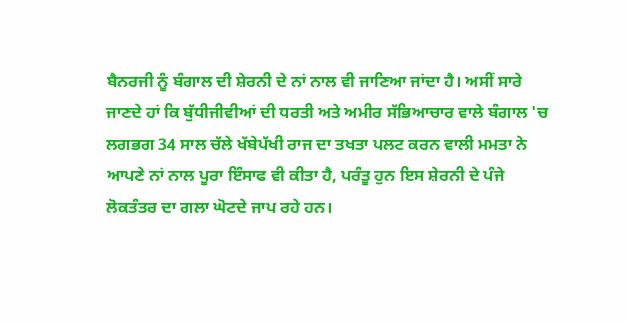ਬੈਨਰਜੀ ਨੂੰ ਬੰਗਾਲ ਦੀ ਸ਼ੇਰਨੀ ਦੇ ਨਾਂ ਨਾਲ ਵੀ ਜਾਣਿਆ ਜਾਂਦਾ ਹੈ। ਅਸੀਂ ਸਾਰੇ ਜਾਣਦੇ ਹਾਂ ਕਿ ਬੁੱਧੀਜੀਵੀਆਂ ਦੀ ਧਰਤੀ ਅਤੇ ਅਮੀਰ ਸੱਭਿਆਚਾਰ ਵਾਲੇ ਬੰਗਾਲ 'ਚ ਲਗਭਗ 34 ਸਾਲ ਚੱਲੇ ਖੱਬੇਪੱਖੀ ਰਾਜ ਦਾ ਤਖਤਾ ਪਲਟ ਕਰਨ ਵਾਲੀ ਮਮਤਾ ਨੇ ਆਪਣੇ ਨਾਂ ਨਾਲ ਪੂਰਾ ਇੰਸਾਫ ਵੀ ਕੀਤਾ ਹੈ, ਪਰੰਤੂ ਹੁਨ ਇਸ ਸ਼ੇਰਨੀ ਦੇ ਪੰਜੇ ਲੋਕਤੰਤਰ ਦਾ ਗਲਾ ਘੋਟਦੇ ਜਾਪ ਰਹੇ ਹਨ।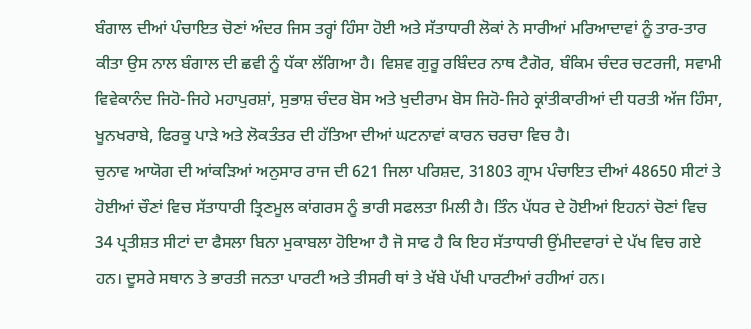ਬੰਗਾਲ ਦੀਆਂ ਪੰਚਾਇਤ ਚੋਣਾਂ ਅੰਦਰ ਜਿਸ ਤਰ੍ਹਾਂ ਹਿੰਸਾ ਹੋਈ ਅਤੇ ਸੱਤਾਧਾਰੀ ਲੋਕਾਂ ਨੇ ਸਾਰੀਆਂ ਮਰਿਆਦਾਵਾਂ ਨੂੰ ਤਾਰ-ਤਾਰ ਕੀਤਾ ਉਸ ਨਾਲ ਬੰਗਾਲ ਦੀ ਛਵੀ ਨੂੰ ਧੱਕਾ ਲੱਗਿਆ ਹੈ। ਵਿਸ਼ਵ ਗੁਰੂ ਰਬਿੰਦਰ ਨਾਥ ਟੈਗੋਰ, ਬੰਕਿਮ ਚੰਦਰ ਚਟਰਜੀ, ਸਵਾਮੀ ਵਿਵੇਕਾਨੰਦ ਜਿਹੋ-ਜਿਹੇ ਮਹਾਪੁਰਸ਼ਾਂ, ਸੁਭਾਸ਼ ਚੰਦਰ ਬੋਸ ਅਤੇ ਖੁਦੀਰਾਮ ਬੋਸ ਜਿਹੋ-ਜਿਹੇ ਕ੍ਰਾਂਤੀਕਾਰੀਆਂ ਦੀ ਧਰਤੀ ਅੱਜ ਹਿੰਸਾ, ਖੂਨਖਰਾਬੇ, ਫਿਰਕੂ ਪਾੜੇ ਅਤੇ ਲੋਕਤੰਤਰ ਦੀ ਹੱਤਿਆ ਦੀਆਂ ਘਟਨਾਵਾਂ ਕਾਰਨ ਚਰਚਾ ਵਿਚ ਹੈ।
ਚੁਨਾਵ ਆਯੋਗ ਦੀ ਆਂਕੜਿਆਂ ਅਨੁਸਾਰ ਰਾਜ ਦੀ 621 ਜਿਲਾ ਪਰਿਸ਼ਦ, 31803 ਗ੍ਰਾਮ ਪੰਚਾਇਤ ਦੀਆਂ 48650 ਸੀਟਾਂ ਤੇ ਹੋਈਆਂ ਚੌਣਾਂ ਵਿਚ ਸੱਤਾਧਾਰੀ ਤ੍ਰਿਣਮੂਲ ਕਾਂਗਰਸ ਨੂੰ ਭਾਰੀ ਸਫਲਤਾ ਮਿਲੀ ਹੈ। ਤਿੰਨ ਪੱਧਰ ਦੇ ਹੋਈਆਂ ਇਹਨਾਂ ਚੋਣਾਂ ਵਿਚ 34 ਪ੍ਰਤੀਸ਼ਤ ਸੀਟਾਂ ਦਾ ਫੈਸਲਾ ਬਿਨਾ ਮੁਕਾਬਲਾ ਹੋਇਆ ਹੈ ਜੋ ਸਾਫ ਹੈ ਕਿ ਇਹ ਸੱਤਾਧਾਰੀ ਉਂਮੀਦਵਾਰਾਂ ਦੇ ਪੱਖ ਵਿਚ ਗਏ ਹਨ। ਦੂਸਰੇ ਸਥਾਨ ਤੇ ਭਾਰਤੀ ਜਨਤਾ ਪਾਰਟੀ ਅਤੇ ਤੀਸਰੀ ਥਾਂ ਤੇ ਖੱਬੇ ਪੱਖੀ ਪਾਰਟੀਆਂ ਰਹੀਆਂ ਹਨ।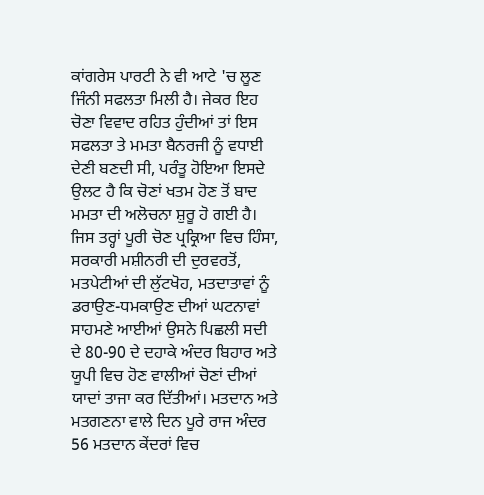ਕਾਂਗਰੇਸ ਪਾਰਟੀ ਨੇ ਵੀ ਆਟੇ 'ਚ ਲੂਣ ਜਿੰਨੀ ਸਫਲਤਾ ਮਿਲੀ ਹੈ। ਜੇਕਰ ਇਹ ਚੋਣਾ ਵਿਵਾਦ ਰਹਿਤ ਹੁੰਦੀਆਂ ਤਾਂ ਇਸ ਸਫਲਤਾ ਤੇ ਮਮਤਾ ਬੈਨਰਜੀ ਨੂੰ ਵਧਾਈ ਦੇਣੀ ਬਣਦੀ ਸੀ, ਪਰੰਤੂ ਹੋਇਆ ਇਸਦੇ ਉਲਟ ਹੈ ਕਿ ਚੋਣਾਂ ਖਤਮ ਹੋਣ ਤੋਂ ਬਾਦ ਮਮਤਾ ਦੀ ਅਲੋਚਨਾ ਸ਼ੁਰੂ ਹੋ ਗਈ ਹੈ। ਜਿਸ ਤਰ੍ਹਾਂ ਪੂਰੀ ਚੋਣ ਪ੍ਰਕ੍ਰਿਆ ਵਿਚ ਹਿੰਸਾ, ਸਰਕਾਰੀ ਮਸ਼ੀਨਰੀ ਦੀ ਦੁਰਵਰਤੋਂ, ਮਤਪੇਟੀਆਂ ਦੀ ਲੁੱਟਖੋਹ, ਮਤਦਾਤਾਵਾਂ ਨੂੰ ਡਰਾਉਣ-ਧਮਕਾਉਣ ਦੀਆਂ ਘਟਨਾਵਾਂ ਸਾਹਮਣੇ ਆਈਆਂ ਉਸਨੇ ਪਿਛਲੀ ਸਦੀ ਦੇ 80-90 ਦੇ ਦਹਾਕੇ ਅੰਦਰ ਬਿਹਾਰ ਅਤੇ ਯੂਪੀ ਵਿਚ ਹੋਣ ਵਾਲੀਆਂ ਚੋਣਾਂ ਦੀਆਂ ਯਾਦਾਂ ਤਾਜਾ ਕਰ ਦਿੱਤੀਆਂ। ਮਤਦਾਨ ਅਤੇ ਮਤਗਣਨਾ ਵਾਲੇ ਦਿਨ ਪੂਰੇ ਰਾਜ ਅੰਦਰ 56 ਮਤਦਾਨ ਕੇਂਦਰਾਂ ਵਿਚ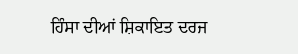ਹਿੰਸਾ ਦੀਆਂ ਸ਼ਿਕਾਇਤ ਦਰਜ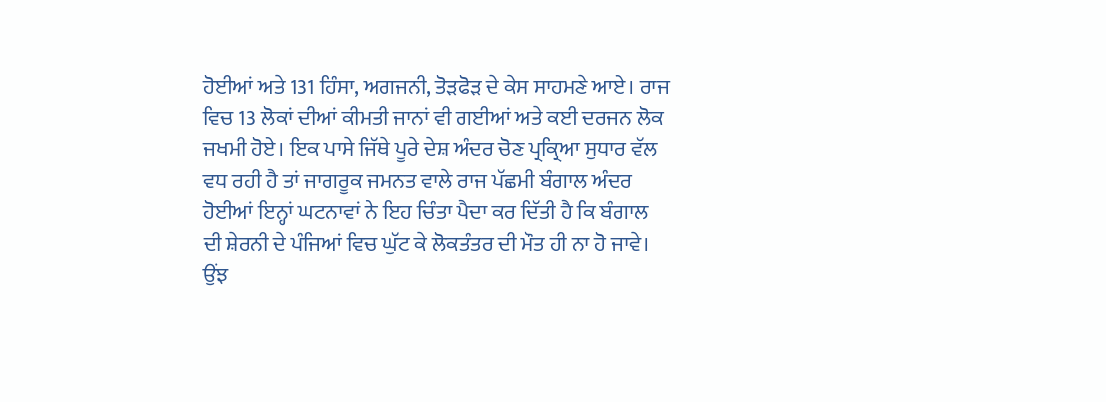ਹੋਈਆਂ ਅਤੇ 131 ਹਿੰਸਾ, ਅਗਜਨੀ, ਤੋੜਫੋੜ ਦੇ ਕੇਸ ਸਾਹਮਣੇ ਆਏ। ਰਾਜ ਵਿਚ 13 ਲੋਕਾਂ ਦੀਆਂ ਕੀਮਤੀ ਜਾਨਾਂ ਵੀ ਗਈਆਂ ਅਤੇ ਕਈ ਦਰਜਨ ਲੋਕ ਜਖਮੀ ਹੋਏ। ਇਕ ਪਾਸੇ ਜਿੱਥੇ ਪੂਰੇ ਦੇਸ਼ ਅੰਦਰ ਚੋਣ ਪ੍ਰਕ੍ਰਿਆ ਸੁਧਾਰ ਵੱਲ ਵਧ ਰਹੀ ਹੈ ਤਾਂ ਜਾਗਰੂਕ ਜਮਨਤ ਵਾਲੇ ਰਾਜ ਪੱਛਮੀ ਬੰਗਾਲ ਅੰਦਰ ਹੋਈਆਂ ਇਨ੍ਹਾਂ ਘਟਨਾਵਾਂ ਨੇ ਇਹ ਚਿੰਤਾ ਪੈਦਾ ਕਰ ਦਿੱਤੀ ਹੈ ਕਿ ਬੰਗਾਲ ਦੀ ਸ਼ੇਰਨੀ ਦੇ ਪੰਜਿਆਂ ਵਿਚ ਘੁੱਟ ਕੇ ਲੋਕਤੰਤਰ ਦੀ ਮੌਤ ਹੀ ਨਾ ਹੋ ਜਾਵੇ।
ਉਂਝ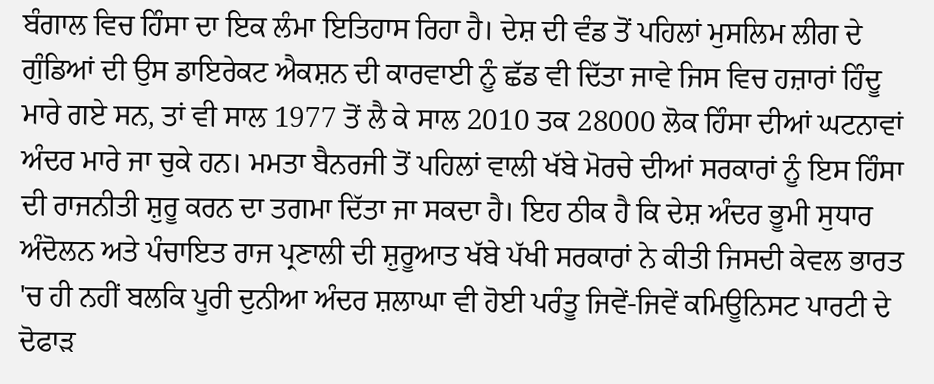ਬੰਗਾਲ ਵਿਚ ਹਿੰਸਾ ਦਾ ਇਕ ਲੰਮਾ ਇਤਿਹਾਸ ਰਿਹਾ ਹੈ। ਦੇਸ਼ ਦੀ ਵੰਡ ਤੋਂ ਪਹਿਲਾਂ ਮੁਸਲਿਮ ਲੀਗ ਦੇ ਗੁੰਡਿਆਂ ਦੀ ਉਸ ਡਾਇਰੇਕਟ ਐਕਸ਼ਨ ਦੀ ਕਾਰਵਾਈ ਨੂੰ ਛੱਡ ਵੀ ਦਿੱਤਾ ਜਾਵੇ ਜਿਸ ਵਿਚ ਹਜ਼ਾਰਾਂ ਹਿੰਦੂ ਮਾਰੇ ਗਏ ਸਨ, ਤਾਂ ਵੀ ਸਾਲ 1977 ਤੋਂ ਲੈ ਕੇ ਸਾਲ 2010 ਤਕ 28000 ਲੋਕ ਹਿੰਸਾ ਦੀਆਂ ਘਟਨਾਵਾਂ ਅੰਦਰ ਮਾਰੇ ਜਾ ਚੁਕੇ ਹਨ। ਮਮਤਾ ਬੈਨਰਜੀ ਤੋਂ ਪਹਿਲਾਂ ਵਾਲੀ ਖੱਬੇ ਮੋਰਚੇ ਦੀਆਂ ਸਰਕਾਰਾਂ ਨੂੰ ਇਸ ਹਿੰਸਾ ਦੀ ਰਾਜਨੀਤੀ ਸ਼ੁਰੂ ਕਰਨ ਦਾ ਤਗਮਾ ਦਿੱਤਾ ਜਾ ਸਕਦਾ ਹੈ। ਇਹ ਠੀਕ ਹੈ ਕਿ ਦੇਸ਼ ਅੰਦਰ ਭੂਮੀ ਸੁਧਾਰ ਅੰਦੋਲਨ ਅਤੇ ਪੰਚਾਇਤ ਰਾਜ ਪ੍ਰਣਾਲੀ ਦੀ ਸ਼ੁਰੂਆਤ ਖੱਬੇ ਪੱਖੀ ਸਰਕਾਰਾਂ ਨੇ ਕੀਤੀ ਜਿਸਦੀ ਕੇਵਲ ਭਾਰਤ 'ਚ ਹੀ ਨਹੀਂ ਬਲਕਿ ਪੂਰੀ ਦੁਨੀਆ ਅੰਦਰ ਸ਼ਲਾਘਾ ਵੀ ਹੋਈ ਪਰੰਤੂ ਜਿਵੇਂ-ਜਿਵੇਂ ਕਮਿਊਨਿਸਟ ਪਾਰਟੀ ਦੇ ਦੋਫਾੜ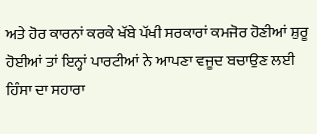ਅਤੇ ਹੋਰ ਕਾਰਨਾਂ ਕਰਕੇ ਖੱਬੇ ਪੱਖੀ ਸਰਕਾਰਾਂ ਕਮਜੋਰ ਹੋਣੀਆਂ ਸ਼ੁਰੂ ਹੋਈਆਂ ਤਾਂ ਇਨ੍ਹਾਂ ਪਾਰਟੀਆਂ ਨੇ ਆਪਣਾ ਵਜੂਦ ਬਚਾਉਣ ਲਈ ਹਿੰਸਾ ਦਾ ਸਹਾਰਾ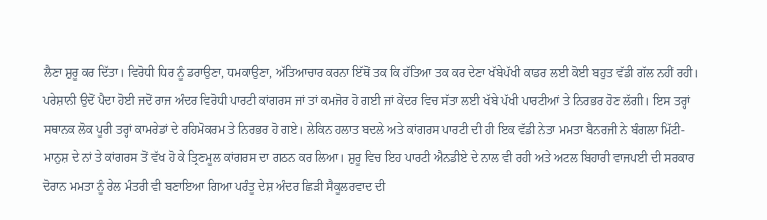ਲੈਣਾ ਸ਼ੁਰੂ ਕਰ ਦਿੱਤਾ। ਵਿਰੋਧੀ ਧਿਰ ਨੂੰ ਡਰਾਉਣਾ, ਧਮਕਾਉਣਾ, ਅੱਤਿਆਚਾਰ ਕਰਨਾ ਇੱਥੋਂ ਤਕ ਕਿ ਹੱਤਿਆ ਤਕ ਕਰ ਦੇਣਾ ਖੱਬੇਪੱਖੀ ਕਾਡਰ ਲਈ ਕੋਈ ਬਹੁਤ ਵੱਡੀ ਗੱਲ ਨਹੀਂ ਰਹੀ। ਪਰੇਸ਼ਾਨੀ ਉਦੋਂ ਪੈਦਾ ਹੋਈ ਜਦੋਂ ਰਾਜ ਅੰਦਰ ਵਿਰੋਧੀ ਪਾਰਟੀ ਕਾਂਗਰਸ ਜਾਂ ਤਾਂ ਕਮਜੋਰ ਹੋ ਗਈ ਜਾਂ ਕੇਂਦਰ ਵਿਚ ਸੱਤਾ ਲਈ ਖੱਬੇ ਪੱਖੀ ਪਾਰਟੀਆਂ ਤੇ ਨਿਰਭਰ ਹੋਣ ਲੱਗੀ। ਇਸ ਤਰ੍ਹਾਂ ਸਥਾਨਕ ਲੋਕ ਪੂਰੀ ਤਰ੍ਹਾਂ ਕਾਮਰੇਡਾਂ ਦੇ ਰਹਿਮੋਕਰਮ ਤੇ ਨਿਰਭਰ ਹੋ ਗਏ। ਲੇਕਿਨ ਹਲਾਤ ਬਦਲੇ ਅਤੇ ਕਾਂਗਰਸ ਪਾਰਟੀ ਦੀ ਹੀ ਇਕ ਵੱਡੀ ਨੇਤਾ ਮਮਤਾ ਬੈਨਰਜੀ ਨੇ ਬੰਗਲਾ ਮਿੱਟੀ-ਮਾਨੁਸ਼ ਦੇ ਨਾਂ ਤੇ ਕਾਂਗਰਸ ਤੋਂ ਵੱਖ ਹੋ ਕੇ ਤ੍ਰਿਣਮੂਲ ਕਾਂਗਰਸ ਦਾ ਗਠਨ ਕਰ ਲਿਆ। ਸ਼ੁਰੂ ਵਿਚ ਇਹ ਪਾਰਟੀ ਐਨਡੀਏ ਦੇ ਨਾਲ ਵੀ ਰਹੀ ਅਤੇ ਅਟਲ ਬਿਹਾਰੀ ਵਾਜਪਈ ਦੀ ਸਰਕਾਰ ਦੋਰਾਨ ਮਮਤਾ ਨੂੰ ਰੇਲ ਮੰਤਰੀ ਵੀ ਬਣਾਇਆ ਗਿਆ ਪਰੰਤੂ ਦੇਸ਼ ਅੰਦਰ ਛਿੜੀ ਸੈਕੂਲਰਵਾਦ ਦੀ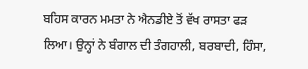ਬਹਿਸ ਕਾਰਨ ਮਮਤਾ ਨੇ ਐਨਡੀਏ ਤੋਂ ਵੱਖ ਰਾਸਤਾ ਫੜ ਲਿਆ। ਉਨ੍ਹਾਂ ਨੇ ਬੰਗਾਲ ਦੀ ਤੰਗਹਾਲੀ, ਬਰਬਾਦੀ, ਹਿੰਸਾ,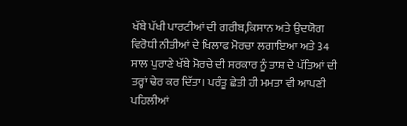ਖੱਬੇ ਪੱਖੀ ਪਾਰਟੀਆਂ ਦੀ ਗਰੀਬ,ਕਿਸਾਨ ਅਤੇ ਉਦਯੋਗ ਵਿਰੋਧੀ ਨੀਤੀਆਂ ਦੇ ਖਿਲਾਫ ਮੋਰਚਾ ਲਗਾਇਆ ਅਤੇ 34 ਸਾਲ ਪੁਰਾਣੇ ਖੱਬੇ ਮੋਰਚੇ ਦੀ ਸਰਕਾਰ ਨੂੰ ਤਾਸ਼ ਦੇ ਪੱਤਿਆਂ ਦੀ ਤਰ੍ਹਾਂ ਢੇਰ ਕਰ ਦਿੱਤਾ। ਪਰੰਤੂ ਛੇਤੀ ਹੀ ਮਮਤਾ ਵੀ ਆਪਣੀ ਪਹਿਲੀਆਂ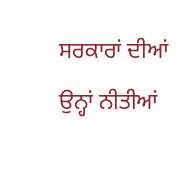ਸਰਕਾਰਾਂ ਦੀਆਂ ਉਨ੍ਹਾਂ ਨੀਤੀਆਂ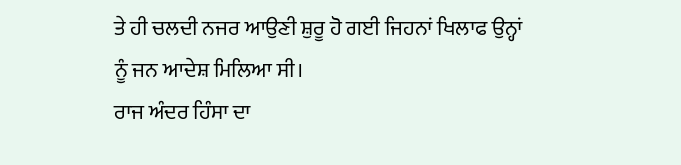ਤੇ ਹੀ ਚਲਦੀ ਨਜਰ ਆਉਣੀ ਸ਼ੁਰੂ ਹੋ ਗਈ ਜਿਹਨਾਂ ਖਿਲਾਫ ਉਨ੍ਹਾਂ ਨੂੰ ਜਨ ਆਦੇਸ਼ ਮਿਲਿਆ ਸੀ।
ਰਾਜ ਅੰਦਰ ਹਿੰਸਾ ਦਾ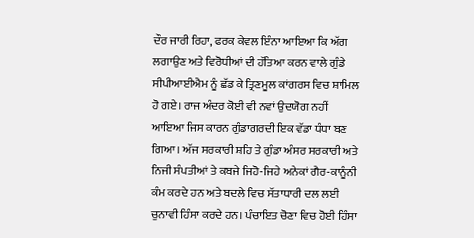ਦੌਰ ਜਾਰੀ ਰਿਹਾ, ਫਰਕ ਕੇਵਲ ਇੰਨਾ ਆਇਆ ਕਿ ਅੱਗ ਲਗਾਉਣ ਅਤੇ ਵਿਰੋਧੀਆਂ ਦੀ ਹੱਤਿਆ ਕਰਨ ਵਾਲੇ ਗੁੰਡੇ ਸੀਪੀਆਈਐਮ ਨੂੰ ਛੱਡ ਕੇ ਤ੍ਰਿਣਮੂਲ ਕਾਂਗਰਸ ਵਿਚ ਸ਼ਾਮਿਲ ਹੋ ਗਏ। ਰਾਜ ਅੰਦਰ ਕੋਈ ਵੀ ਨਵਾਂ ਉਦਯੋਗ ਨਹੀਂ ਆਇਆ ਜਿਸ ਕਾਰਨ ਗੁੰਡਾਗਰਦੀ ਇਕ ਵੱਡਾ ਧੰਧਾ ਬਣ ਗਿਆ। ਅੱਜ ਸਰਕਾਰੀ ਸ਼ਹਿ ਤੇ ਗੁੰਡਾ ਅੰਸਰ ਸਰਕਾਰੀ ਅਤੇ ਨਿਜੀ ਸੰਪਤੀਆਂ ਤੇ ਕਬਜੇ ਜਿਹੋ-ਜਿਹੇ ਅਨੇਕਾਂ ਗੈਰ-ਕਾਨੂੰਨੀ ਕੰਮ ਕਰਦੇ ਹਨ ਅਤੇ ਬਦਲੇ ਵਿਚ ਸੱਤਾਧਾਰੀ ਦਲ ਲਈ ਚੁਨਾਵੀ ਹਿੰਸਾ ਕਰਦੇ ਹਨ। ਪੰਚਾਇਤ ਚੋਣਾ ਵਿਚ ਹੋਈ ਹਿੰਸਾ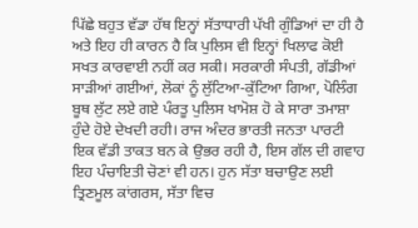ਪਿੱਛੇ ਬਹੁਤ ਵੱਡਾ ਹੱਥ ਇਨ੍ਹਾਂ ਸੱਤਾਧਾਰੀ ਪੱਖੀ ਗੁੰਡਿਆਂ ਦਾ ਹੀ ਹੈ ਅਤੇ ਇਹ ਹੀ ਕਾਰਨ ਹੈ ਕਿ ਪੁਲਿਸ ਵੀ ਇਨ੍ਹਾਂ ਖਿਲਾਫ ਕੋਈ ਸਖਤ ਕਾਰਵਾਈ ਨਹੀਂ ਕਰ ਸਕੀ। ਸਰਕਾਰੀ ਸੰਪਤੀ, ਗੱਡੀਆਂ ਸਾੜੀਆਂ ਗਈਆਂ, ਲੋਕਾਂ ਨੂੰ ਲੁੱਟਿਆ-ਕੁੱਟਿਆ ਗਿਆ, ਪੋਲਿੰਗ ਬੂਥ ਲੁੱਟ ਲਏ ਗਏ ਪੰਰਤੂ ਪੁਲਿਸ ਖਾਮੋਸ਼ ਹੋ ਕੇ ਸਾਰਾ ਤਮਾਸ਼ਾ ਹੁੰਦੇ ਹੋਏ ਦੇਖਦੀ ਰਹੀ। ਰਾਜ ਅੰਦਰ ਭਾਰਤੀ ਜਨਤਾ ਪਾਰਟੀ ਇਕ ਵੱਡੀ ਤਾਕਤ ਬਨ ਕੇ ਉਭਰ ਰਹੀ ਹੈ, ਇਸ ਗੱਲ ਦੀ ਗਵਾਹ ਇਹ ਪੰਚਾਇਤੀ ਚੋਣਾਂ ਵੀ ਹਨ। ਹੁਨ ਸੱਤਾ ਬਚਾਉਣ ਲਈ ਤ੍ਰਿਣਮੂਲ ਕਾਂਗਰਸ, ਸੱਤਾ ਵਿਚ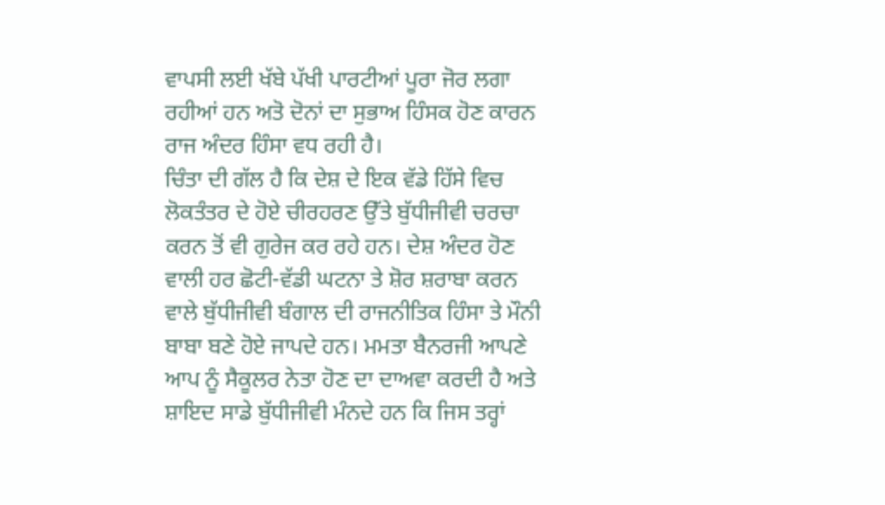ਵਾਪਸੀ ਲਈ ਖੱਬੇ ਪੱਖੀ ਪਾਰਟੀਆਂ ਪੂਰਾ ਜੋਰ ਲਗਾ ਰਹੀਆਂ ਹਨ ਅਤੋ ਦੋਨਾਂ ਦਾ ਸੁਭਾਅ ਹਿੰਸਕ ਹੋਣ ਕਾਰਨ ਰਾਜ ਅੰਦਰ ਹਿੰਸਾ ਵਧ ਰਹੀ ਹੈ।
ਚਿੰਤਾ ਦੀ ਗੱਲ ਹੈ ਕਿ ਦੇਸ਼ ਦੇ ਇਕ ਵੱਡੇ ਹਿੱਸੇ ਵਿਚ ਲੋਕਤੰਤਰ ਦੇ ਹੋਏ ਚੀਰਹਰਣ ਉੱਤੇ ਬੁੱਧੀਜੀਵੀ ਚਰਚਾ ਕਰਨ ਤੋਂ ਵੀ ਗੁਰੇਜ ਕਰ ਰਹੇ ਹਨ। ਦੇਸ਼ ਅੰਦਰ ਹੋਣ ਵਾਲੀ ਹਰ ਛੋਟੀ-ਵੱਡੀ ਘਟਨਾ ਤੇ ਸ਼ੋਰ ਸ਼ਰਾਬਾ ਕਰਨ ਵਾਲੇ ਬੁੱਧੀਜੀਵੀ ਬੰਗਾਲ ਦੀ ਰਾਜਨੀਤਿਕ ਹਿੰਸਾ ਤੇ ਮੌਨੀ ਬਾਬਾ ਬਣੇ ਹੋਏ ਜਾਪਦੇ ਹਨ। ਮਮਤਾ ਬੈਨਰਜੀ ਆਪਣੇ ਆਪ ਨੂੰ ਸੈਕੂਲਰ ਨੇਤਾ ਹੋਣ ਦਾ ਦਾਅਵਾ ਕਰਦੀ ਹੈ ਅਤੇ ਸ਼ਾਇਦ ਸਾਡੇ ਬੁੱਧੀਜੀਵੀ ਮੰਨਦੇ ਹਨ ਕਿ ਜਿਸ ਤਰ੍ਹਾਂ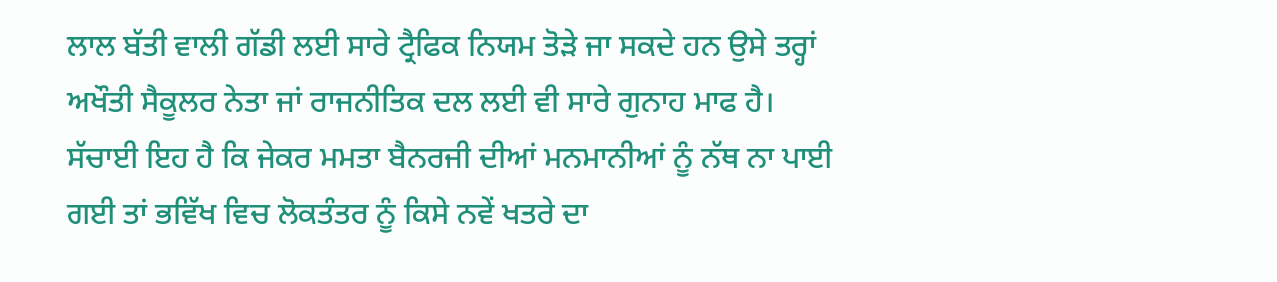ਲਾਲ ਬੱਤੀ ਵਾਲੀ ਗੱਡੀ ਲਈ ਸਾਰੇ ਟ੍ਰੈਫਿਕ ਨਿਯਮ ਤੋੜੇ ਜਾ ਸਕਦੇ ਹਨ ਉਸੇ ਤਰ੍ਹਾਂ ਅਖੌਤੀ ਸੈਕੂਲਰ ਨੇਤਾ ਜਾਂ ਰਾਜਨੀਤਿਕ ਦਲ ਲਈ ਵੀ ਸਾਰੇ ਗੁਨਾਹ ਮਾਫ ਹੈ। ਸੱਚਾਈ ਇਹ ਹੈ ਕਿ ਜੇਕਰ ਮਮਤਾ ਬੈਨਰਜੀ ਦੀਆਂ ਮਨਮਾਨੀਆਂ ਨੂੰ ਨੱਥ ਨਾ ਪਾਈ ਗਈ ਤਾਂ ਭਵਿੱਖ ਵਿਚ ਲੋਕਤੰਤਰ ਨੂੰ ਕਿਸੇ ਨਵੇਂ ਖਤਰੇ ਦਾ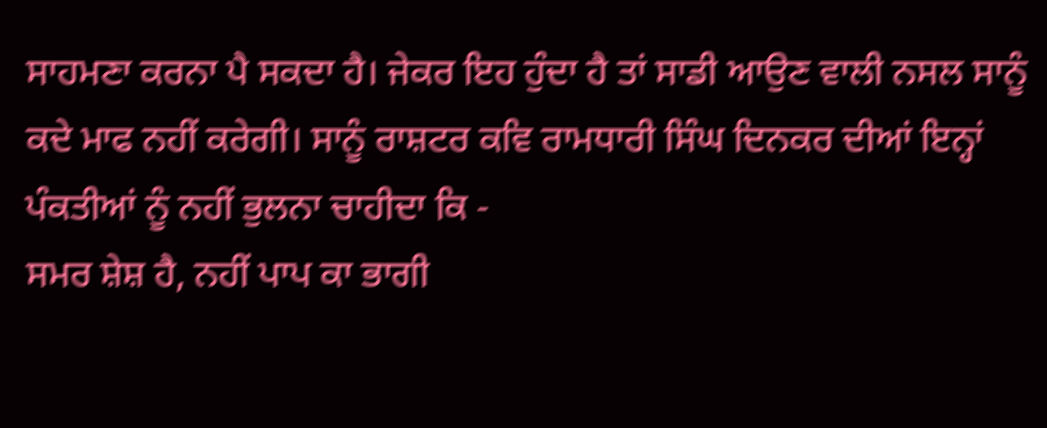ਸਾਹਮਣਾ ਕਰਨਾ ਪੈ ਸਕਦਾ ਹੈ। ਜੇਕਰ ਇਹ ਹੁੰਦਾ ਹੈ ਤਾਂ ਸਾਡੀ ਆਉਣ ਵਾਲੀ ਨਸਲ ਸਾਨੂੰ ਕਦੇ ਮਾਫ ਨਹੀਂ ਕਰੇਗੀ। ਸਾਨੂੰ ਰਾਸ਼ਟਰ ਕਵਿ ਰਾਮਧਾਰੀ ਸਿੰਘ ਦਿਨਕਰ ਦੀਆਂ ਇਨ੍ਹਾਂ ਪੰਕਤੀਆਂ ਨੂੰ ਨਹੀਂ ਭੁਲਨਾ ਚਾਹੀਦਾ ਕਿ -
ਸਮਰ ਸ਼ੇਸ਼ ਹੈ, ਨਹੀਂ ਪਾਪ ਕਾ ਭਾਗੀ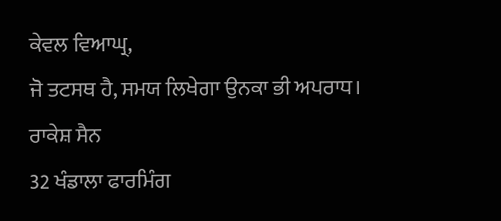ਕੇਵਲ ਵਿਆਘ੍ਰ,
ਜੋ ਤਟਸਥ ਹੈ, ਸਮਯ ਲਿਖੇਗਾ ਉਨਕਾ ਭੀ ਅਪਰਾਧ।
ਰਾਕੇਸ਼ ਸੈਨ
32 ਖੰਡਾਲਾ ਫਾਰਮਿੰਗ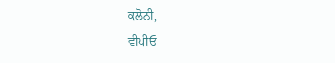ਕਲੋਨੀ,
ਵੀਪੀਓ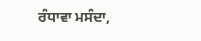ਰੰਧਾਵਾ ਮਸੰਦਾ,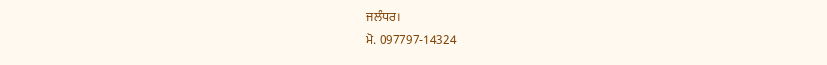ਜਲੰਧਰ।
ਮੋ. 097797-14324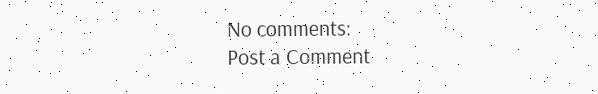No comments:
Post a Comment